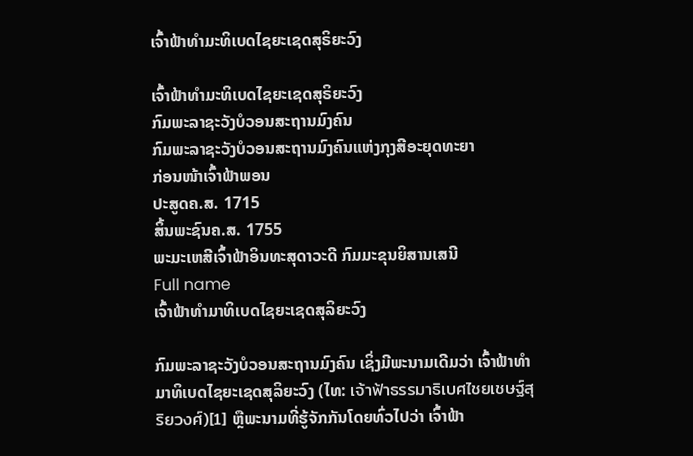ເຈົ້າຟ້າທຳມະທິເບດໄຊຍະເຊດສຸຣິຍະວົງ

ເຈົ້າຟ້າທຳມະທິເບດໄຊຍະເຊດສຸຣິຍະວົງ
ກົມພະລາຊະວັງບໍວອນສະຖານມົງຄົນ
ກົມພະລາຊະວັງບໍວອນສະຖານມົງຄົນແຫ່ງກຸງສີອະຍຸດທະຍາ
ກ່ອນໜ້າເຈົ້າຟ້າພອນ
ປະສູດຄ.ສ. 1715
ສິ້ນພະຊົນຄ.ສ. 1755
ພະມະເຫສີເຈົ້າຟ້າອິນທະສຸດາວະດີ ກົມມະຂຸນຍິສານເສນີ
Full name
ເຈົ້າຟ້າທຳມາທິເບດໄຊຍະເຊດສຸລິຍະວົງ

ກົມພະລາຊະວັງບໍວອນສະຖານມົງຄົນ ເຊິ່ງມີພະນາມເດີມວ່າ ເຈົ້າຟ້າທຳມາທິເບດໄຊຍະເຊດສຸລິຍະວົງ (ໄທ: เจ้าฟ้าธรรมาธิเบศไชยเชษฐ์สุริยวงศ์)[1] ຫຼືພະນາມທີ່ຮູ້ຈັກກັນໂດຍທົ່ວໄປວ່າ ເຈົ້າຟ້າ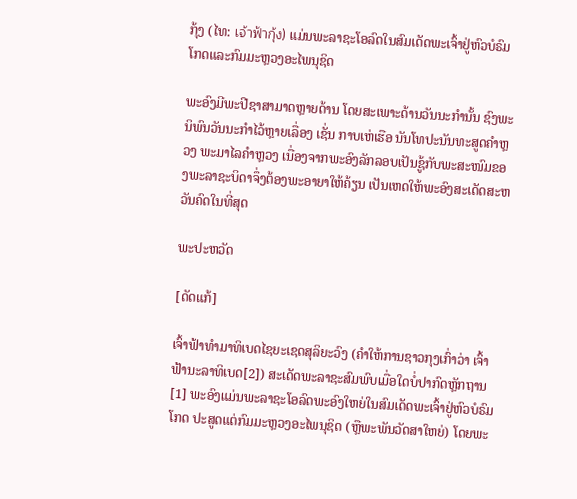ກຸ້ງ (ໄທ: เจ้าฟ้ากุ้ง) ແມ່ນພະລາຊະໂອລົດໃນສົມເດັດພະເຈົ້າຢູ່ຫົວບໍຣົມໂກດແລະກົມມະຫຼວງອະໄພນຸຊິດ

ພະອົງມີພະປີຊາສາມາດຫຼາຍດ້ານ ໂດຍສະເພາະດ້ານວັນນະກຳນັ້ນ ຊົງພະນິພົນວັນນະກຳໄວ້ຫຼາຍເລື່ອງ ເຊັ່ນ ກາບເຫ່ເຮືອ ນັນໂທປະນັນທະສູດຄຳຫຼວງ ພະມາໄລຄຳຫຼວງ ເນື່ອງຈາກພະອົງລັກລອບເປັນຊູ້ກັບພະສະໜົມຂອງພະລາຊະບິດາຈຶ່ງຕ້ອງພະອາຍາໃຫ້ຄ້ຽນ ເປັນເຫດໃຫ້ພະອົງສະເດັດສະຫວັນຄົດໃນທີ່ສຸດ

ພະປະຫວັດ

[ດັດແກ້]

ເຈົ້າຟ້າທຳມາທິເບດໄຊຍະເຊດສຸລິຍະວົງ (ຄຳໃຫ້ການຊາວກຸງເກົ່າວ່າ ເຈົ້າຟ້ານະລາທິເບດ[2]) ສະເດັດພະລາຊະສົມພົບເມື່ອໃດບໍ່ປາກົດຫຼັກຖານ[1] ພະອົງແມ່ນພະລາຊະໂອລົດພະອົງໃຫຍ່ໃນສົມເດັດພະເຈົ້າຢູ່ຫົວບໍຣົມໂກດ ປະສູດແຕ່ກົມມະຫຼວງອະໄພນຸຊິດ (ຫຼືພະພັນວັດສາໃຫຍ່) ໂດຍພະ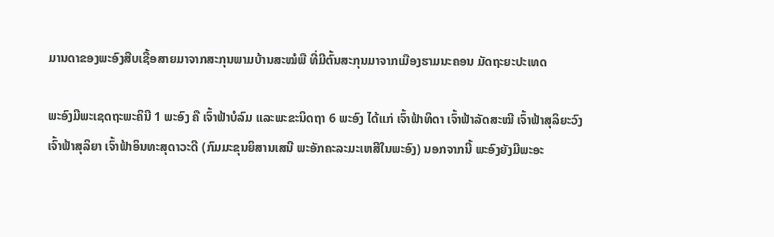ມານດາຂອງພະອົງສືບເຊື້ອສາຍມາຈາກສະກຸນພາມບ້ານສະໝໍພື ທີ່ມີຕົ້ນສະກຸນມາຈາກເມືອງຮາມນະຄອນ ມັດຖະຍະປະເທດ

ພະອົງມີພະເຊດຖະພະຄິນີ 1 ພະອົງ ຄື ເຈົ້າຟ້າບໍລົມ ແລະພະຂະນິດຖາ 6 ພະອົງ ໄດ້ແກ່ ເຈົ້າຟ້າທິດາ ເຈົ້າຟ້າລັດສະໝີ ເຈົ້າຟ້າສຸລິຍະວົງ ເຈົ້າຟ້າສຸລິຍາ ເຈົ້າຟ້າອິນທະສຸດາວະດີ (ກົມມະຂຸນຍິສານເສນີ ພະອັກຄະລະມະເຫສີໃນພະອົງ) ນອກຈາກນີ້ ພະອົງຍັງມີພະອະ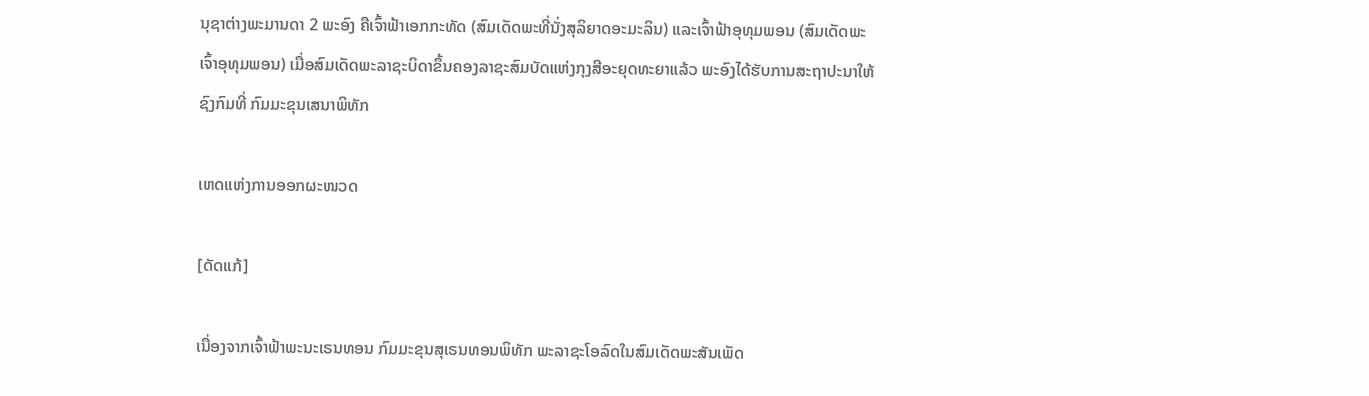ນຸຊາຕ່າງພະມານດາ 2 ພະອົງ ຄືເຈົ້າຟ້າເອກກະທັດ (ສົມເດັດພະທີ່ນັ່ງສຸລິຍາດອະມະລິນ) ແລະເຈົ້າຟ້າອຸທຸມພອນ (ສົມເດັດພະເຈົ້າອຸທຸມພອນ) ເມື່ອສົມເດັດພະລາຊະບິດາຂຶ້ນຄອງລາຊະສົມບັດແຫ່ງກຸງສີອະຍຸດທະຍາແລ້ວ ພະອົງໄດ້ຮັບການສະຖາປະນາໃຫ້ຊົງກົມທີ່ ກົມມະຂຸນເສນາພິທັກ

ເຫດແຫ່ງການອອກຜະໜວດ

[ດັດແກ້]

ເນື່ອງຈາກເຈົ້າຟ້າພະນະເຣນທອນ ກົມມະຂຸນສຸເຣນທອນພິທັກ ພະລາຊະໂອລົດໃນສົມເດັດພະສັນເພັດ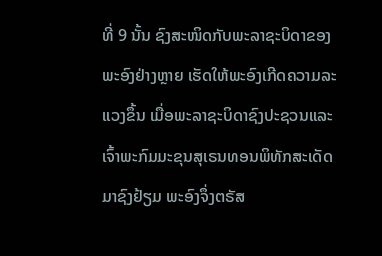ທີ່ 9 ນັ້ນ ຊົງສະໜິດກັບພະລາຊະບິດາຂອງພະອົງຢ່າງຫຼາຍ ເຮັດໃຫ້ພະອົງເກີດຄວາມລະແວງຂຶ້ນ ເມື່ອພະລາຊະບິດາຊົງປະຊວນແລະເຈົ້າພະກົມມະຂຸນສຸເຣນທອນພິທັກສະເດັດມາຊົງຢ້ຽມ ພະອົງຈຶ່ງຕຣັສ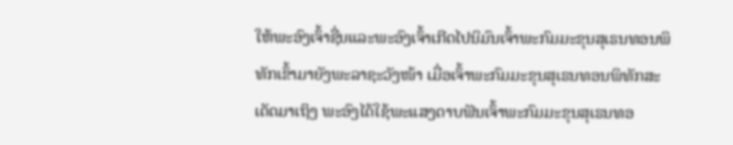ໃຫ້ພະອົງເຈົ້າຊື່ນແລະພະອົງເຈົ້າເກີດໄປນິມົນເຈົ້າພະກົມມະຂຸນສຸເຣນທອນພິທັກເຂົ້າມາຍັງພະລາຊະວັງໜ້າ ເມື່ອເຈົ້າພະກົມມະຂຸນສຸເຣນທອນພິທັກສະເດັດມາເຖິງ ພະອົງໄດ້ໃຊ້ພະແສງດາບຟັນເຈົ້າພະກົມມະຂຸນສຸເຣນທອ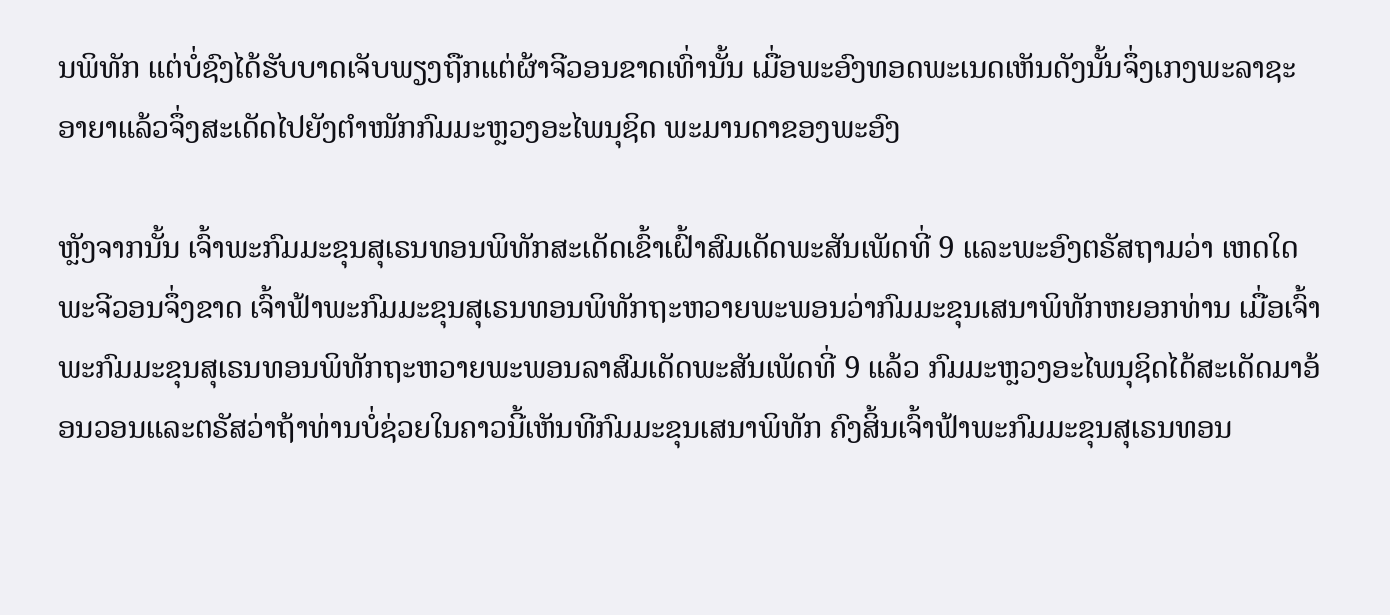ນພິທັກ ແຕ່ບໍ່ຊົງໄດ້ຮັບບາດເຈັບພຽງຖືກແຕ່ຜ້າຈີວອນຂາດເທົ່ານັ້ນ ເມື່ອພະອົງທອດພະເນດເຫັນດັງນັ້ນຈຶ່ງເກງພະລາຊະອາຍາແລ້ວຈຶ່ງສະເດັດໄປຍັງຕຳໜັກກົມມະຫຼວງອະໄພນຸຊິດ ພະມານດາຂອງພະອົງ

ຫຼັງຈາກນັ້ນ ເຈົ້າພະກົມມະຂຸນສຸເຣນທອນພິທັກສະເດັດເຂົ້າເຝົ້າສົມເດັດພະສັນເພັດທີ່ 9 ແລະພະອົງຕຣັສຖາມວ່າ ເຫດໃດພະຈີວອນຈຶ່ງຂາດ ເຈົ້າຟ້າພະກົມມະຂຸນສຸເຣນທອນພິທັກຖະຫວາຍພະພອນວ່າກົມມະຂຸນເສນາພິທັກຫຍອກທ່ານ ເມື່ອເຈົ້າພະກົມມະຂຸນສຸເຣນທອນພິທັກຖະຫວາຍພະພອນລາສົມເດັດພະສັນເພັດທີ່ 9 ແລ້ວ ກົມມະຫຼວງອະໄພນຸຊິດໄດ້ສະເດັດມາອ້ອນວອນແລະຕຣັສວ່າຖ້າທ່ານບໍ່ຊ່ວຍໃນຄາວນີ້ເຫັນທີກົມມະຂຸນເສນາພິທັກ ຄົງສິ້ນເຈົ້າຟ້າພະກົມມະຂຸນສຸເຣນທອນ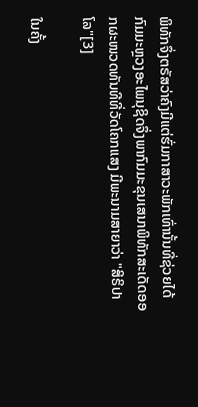ພິທັກຈຶ່ງຕຣັສວ່າຄົງມີແຕ່ຮົ່ມກາສາວະພັກເທົ່ານັ້ນທີ່ຊ່ວຍໄດ້ ກົມມະຫຼວງອະໄພນຸຊິດຈຶ່ງພາກົມມະຂຸນເສນາພິທັກສະເດັດອອກຜະໜວດທັນທີທີ່ວັດໂຄກແສງ ມີພະນາມສາຍາວ່າ "ສິຣິປາໂລ"[3]

ໃນຄັ້ງ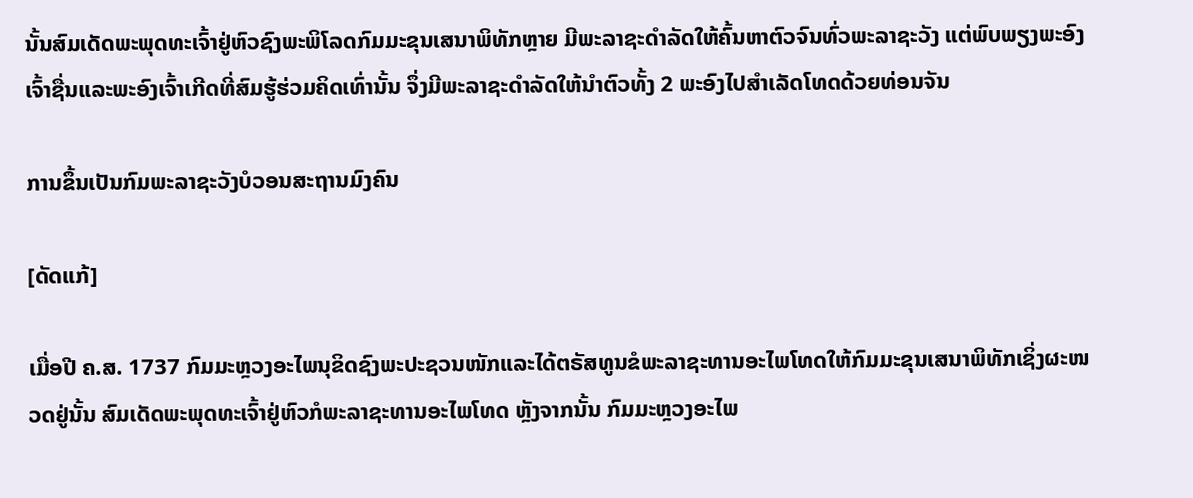ນັ້ນສົມເດັດພະພຸດທະເຈົ້າຢູ່ຫົວຊົງພະພິໂລດກົມມະຂຸນເສນາພິທັກຫຼາຍ ມີພະລາຊະດຳລັດໃຫ້ຄົ້ນຫາຕົວຈົນທົ່ວພະລາຊະວັງ ແຕ່ພົບພຽງພະອົງເຈົ້າຊື່ນແລະພະອົງເຈົ້າເກີດທີ່ສົມຮູ້ຮ່ວມຄິດເທົ່ານັ້ນ ຈຶ່ງມີພະລາຊະດຳລັດໃຫ້ນຳຕົວທັ້ງ 2 ພະອົງໄປສຳເລັດໂທດດ້ວຍທ່ອນຈັນ

ການຂຶ້ນເປັນກົມພະລາຊະວັງບໍວອນສະຖານມົງຄົນ

[ດັດແກ້]

ເມື່ອປີ ຄ.ສ. 1737 ກົມມະຫຼວງອະໄພນຸຂິດຊົງພະປະຊວນໜັກແລະໄດ້ຕຣັສທູນຂໍພະລາຊະທານອະໄພໂທດໃຫ້ກົມມະຂຸນເສນາພິທັກເຊິ່ງຜະໜວດຢູ່ນັ້ນ ສົມເດັດພະພຸດທະເຈົ້າຢູ່ຫົວກໍພະລາຊະທານອະໄພໂທດ ຫຼັງຈາກນັ້ນ ກົມມະຫຼວງອະໄພ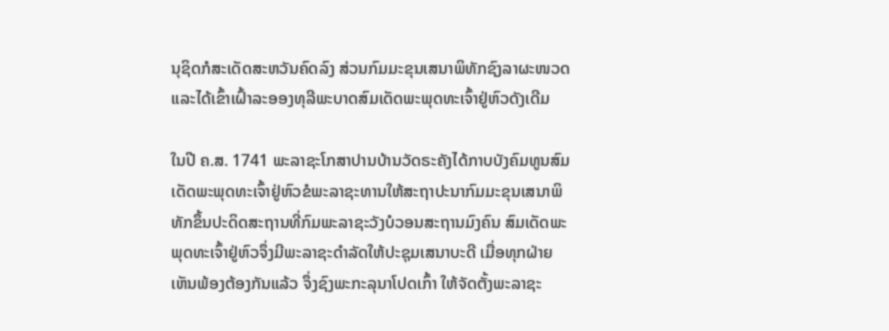ນຸຊິດກໍສະເດັດສະຫວັນຄົດລົງ ສ່ວນກົມມະຂຸນເສນາພິທັກຊົງລາຜະໜວດແລະໄດ້ເຂົ້າເຝົ້າລະອອງທຸລີພະບາດສົມເດັດພະພຸດທະເຈົ້າຢູ່ຫົວດັງເດີມ

ໃນປີ ຄ.ສ. 1741 ພະລາຊະໂກສາປານບ້ານວັດຣະຄັງໄດ້ກາບບັງຄົມທູນສົມເດັດພະພຸດທະເຈົ້າຢູ່ຫົວຂໍພະລາຊະທານໃຫ້ສະຖາປະນາກົມມະຂຸນເສນາພິທັກຂຶ້ນປະດິດສະຖານທີ່ກົມພະລາຊະວັງບໍວອນສະຖານມົງຄົນ ສົມເດັດພະພຸດທະເຈົ້າຢູ່ຫົວຈຶ່ງມີພະລາຊະດຳລັດໃຫ້ປະຊຸມເສນາບະດີ ເມື່ອທຸກຝ່າຍເຫັນພ້ອງຕ້ອງກັນແລ້ວ ຈຶ່ງຊົງພະກະລຸນາໂປດເກົ້າ ໃຫ້ຈັດຕັ້ງພະລາຊະ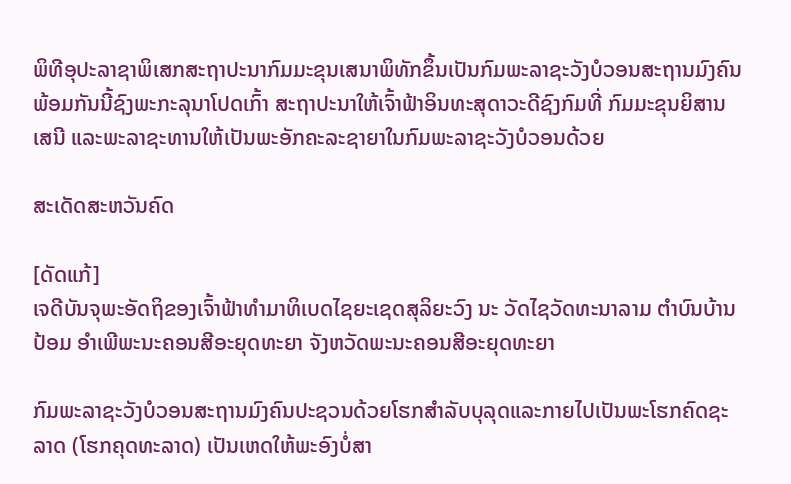ພິທີອຸປະລາຊາພິເສກສະຖາປະນາກົມມະຂຸນເສນາພິທັກຂຶ້ນເປັນກົມພະລາຊະວັງບໍວອນສະຖານມົງຄົນ ພ້ອມກັນນີ້ຊົງພະກະລຸນາໂປດເກົ້າ ສະຖາປະນາໃຫ້ເຈົ້າຟ້າອິນທະສຸດາວະດີຊົງກົມທີ່ ກົມມະຂຸນຍິສານເສນີ ແລະພະລາຊະທານໃຫ້ເປັນພະອັກຄະລະຊາຍາໃນກົມພະລາຊະວັງບໍວອນດ້ວຍ

ສະເດັດສະຫວັນຄົດ

[ດັດແກ້]
ເຈດີບັນຈຸພະອັດຖິຂອງເຈົ້າຟ້າທຳມາທິເບດໄຊຍະເຊດສຸລິຍະວົງ ນະ ວັດໄຊວັດທະນາລາມ ຕຳບົນບ້ານປ້ອມ ອຳເພີພະນະຄອນສີອະຍຸດທະຍາ ຈັງຫວັດພະນະຄອນສີອະຍຸດທະຍາ

ກົມພະລາຊະວັງບໍວອນສະຖານມົງຄົນປະຊວນດ້ວຍໂຮກສຳລັບບຸລຸດແລະກາຍໄປເປັນພະໂຮກຄົດຊະລາດ (ໂຮກຄຸດທະລາດ) ເປັນເຫດໃຫ້ພະອົງບໍ່ສາ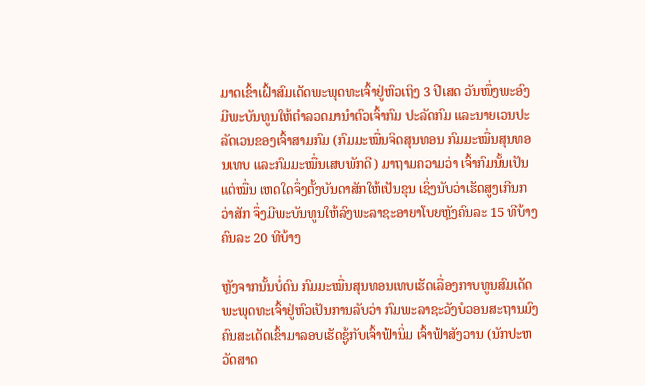ມາດເຂົ້າເຝົ້າສົມເດັດພະພຸດທະເຈົ້າຢູ່ຫົວເຖິງ 3 ປີເສດ ວັນໜຶ່ງພະອົງມີພະບັນທູນໃຫ້ຕຳລວດມານຳຕົວເຈົ້າກົມ ປະລັດກົມ ແລະນາຍເວນປະລັດເວນຂອງເຈົ້າສາມກົມ (ກົມມະໝື່ນຈິດສຸນທອນ ກົມມະໝື່ນສຸນທອນເທບ ແລະກົມມະໝື່ນເສບພັກດີ) ມາຖາມຄວາມວ່າ ເຈົ້າກົມນັ້ນເປັນແຕ່ໝື່ນ ເຫດໃດຈຶ່ງຕັ້ງບັນດາສັກໃຫ້ເປັນຂຸນ ເຊິ່ງນັບວ່າເຮັດສູງເກີນກວ່າສັກ ຈຶ່ງມີພະບັນທູນໃຫ້ລົງພະລາຊະອາຍາໂບຍຫຼັງຄົນລະ 15 ທີບ້າງຄົນລະ 20 ທີບ້າງ

ຫຼັງຈາກນັ້ນບໍ່ດົນ ກົມມະໝື່ນສຸນທອນເທບເຮັດເລື່ອງກາບທູນສົມເດັດພະພຸດທະເຈົ້າຢູ່ຫົວເປັນການລັບວ່າ ກົມພະລາຊະວັງບໍວອນສະຖານມົງຄົນສະເດັດເຂົ້າມາລອບເຮັດຊູ້ກັບເຈົ້າຟ້ານິ່ມ ເຈົ້າຟ້າສັງວານ (ນັກປະຫວັດສາດ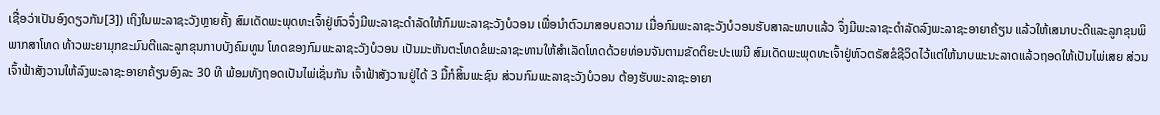ເຊື່ອວ່າເປັນອົງດຽວກັນ[3]) ເຖິງໃນພະລາຊະວັງຫຼາຍຄັ້ງ ສົມເດັດພະພຸດທະເຈົ້າຢູ່ຫົວຈຶ່ງມີພະລາຊະດຳລັດໃຫ້ກົມພະລາຊະວັງບໍວອນ ເພື່ອນຳຕົວມາສອບຄວາມ ເມື່ອກົມພະລາຊະວັງບໍວອນຮັບສາລະພາບແລ້ວ ຈຶ່ງມີພະລາຊະດຳລັດລົງພະລາຊະອາຍາຄ້ຽນ ແລ້ວໃຫ້ເສນາບະດີແລະລູກຂຸນພິພາກສາໂທດ ທ້າວພະຍາມຸກຂະມົນຕີແລະລູກຂຸນກາບບັງຄົມທູນ ໂທດຂອງກົມພະລາຊະວັງບໍວອນ ເປັນມະຫັນຕະໂທດຂໍພະລາຊະທານໃຫ້ສຳເລັດໂທດດ້ວຍທ່ອນຈັນຕາມຂັດຕິຍະປະເພນີ ສົມເດັດພະພຸດທະເຈົ້າຢູ່ຫົວຕຣັສຂໍຊີວິດໄວ້ແຕ່ໃຫ້ນາບພະນະລາດແລ້ວຖອດໃຫ້ເປັນໄພ່ເສຍ ສ່ວນເຈົ້າຟ້າສັງວານໃຫ້ລົງພະລາຊະອາຍາຄ້ຽນອົງລະ 30 ທີ ພ້ອມທັງຖອດເປັນໄພ່ເຊັ່ນກັນ ເຈົ້າຟ້າສັງວານຢູ່ໄດ້ 3 ມື້ກໍສິ້ນພະຊົນ ສ່ວນກົມພະລາຊະວັງບໍວອນ ຕ້ອງຮັບພະລາຊະອາຍາ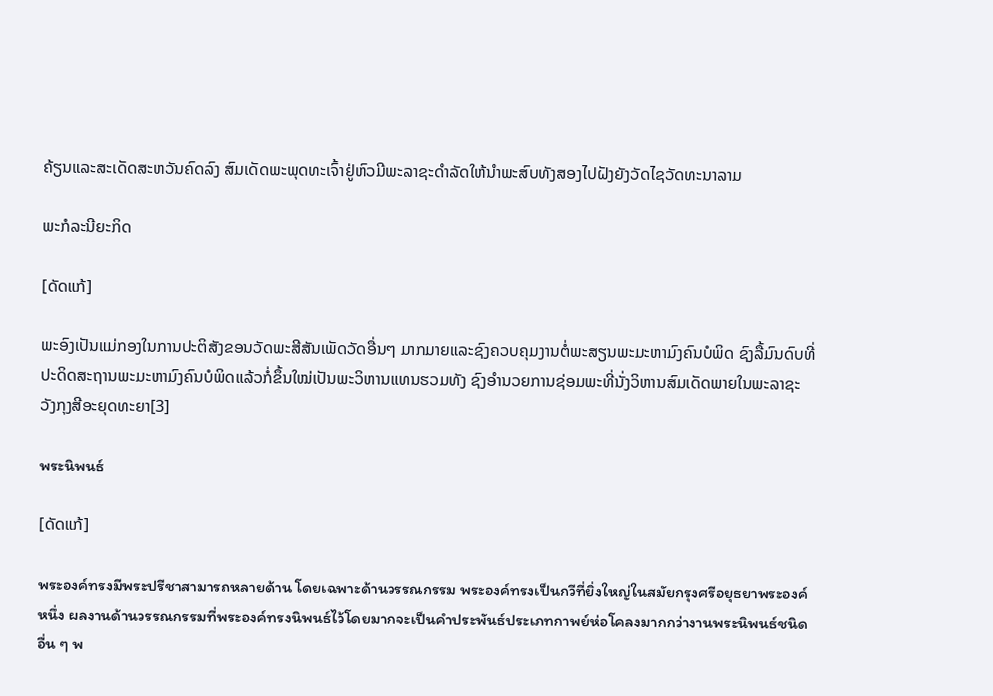ຄ້ຽນແລະສະເດັດສະຫວັນຄົດລົງ ສົມເດັດພະພຸດທະເຈົ້າຢູ່ຫົວມີພະລາຊະດຳລັດໃຫ້ນຳພະສົບທັງສອງໄປຝັງຍັງວັດໄຊວັດທະນາລາມ

ພະກໍລະນີຍະກິດ

[ດັດແກ້]

ພະອົງເປັນແມ່ກອງໃນການປະຕິສັງຂອນວັດພະສີສັນເພັດວັດອື່ນໆ ມາກມາຍແລະຊົງຄວບຄຸມງານຕໍ່ພະສຽນພະມະຫາມົງຄົນບໍພິດ ຊົງລື້ມົນດົບທີ່ປະດິດສະຖານພະມະຫາມົງຄົນບໍພິດແລ້ວກໍ່ຂຶ້ນໃໝ່ເປັນພະວິຫານແທນຮວມທັງ ຊົງອຳນວຍການຊ່ອມພະທີ່ນັ່ງວິຫານສົມເດັດພາຍໃນພະລາຊະວັງກຸງສີອະຍຸດທະຍາ[3]

พระนิพนธ์

[ດັດແກ້]

พระองค์ทรงมีพระปรีชาสามารถหลายด้าน โดยเฉพาะด้านวรรณกรรม พระองค์ทรงเป็นกวีที่ยิ่งใหญ่ในสมัยกรุงศรีอยุธยาพระองค์หนึ่ง ผลงานด้านวรรณกรรมที่พระองค์ทรงนิพนธ์ไว้โดยมากจะเป็นคำประพันธ์ประเภทกาพย์ห่อโคลงมากกว่างานพระนิพนธ์ชนิดอื่น ๆ พ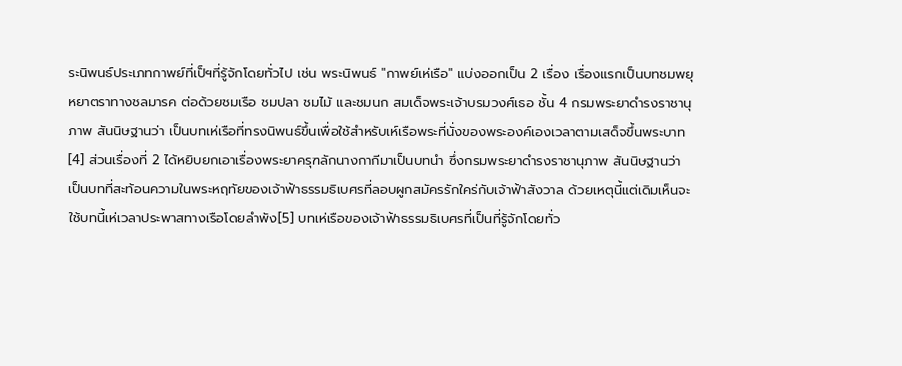ระนิพนธ์ประเภทกาพย์ที่เป็ฯที่รู้จักโดยทั่วไป เช่น พระนิพนธ์ "กาพย์เห่เรือ" แบ่งออกเป็น 2 เรื่อง เรื่องแรกเป็นบทชมพยุหยาตราทางชลมารค ต่อด้วยชมเรือ ชมปลา ชมไม้ และชมนก สมเด็จพระเจ้าบรมวงศ์เธอ ชั้น 4 กรมพระยาดำรงราชานุภาพ สันนิษฐานว่า เป็นบทเห่เรือที่ทรงนิพนธ์ขึ้นเพื่อใช้สำหรับเห์เรือพระที่นั่งของพระองค์เองเวลาตามเสด็จขึ้นพระบาท[4] ส่วนเรื่องที่ 2 ได้หยิบยกเอาเรื่องพระยาครุฑลักนางกากีมาเป็นบทนำ ซึ่งกรมพระยาดำรงราชานุภาพ สันนิษฐานว่า เป็นบทที่สะท้อนความในพระหฤทัยของเจ้าฟ้าธรรมธิเบศรที่ลอบผูกสมัครรักใคร่กับเจ้าฟ้าสังวาล ด้วยเหตุนี้แต่เดิมเห็นจะใช้บทนี้เห่เวลาประพาสทางเรือโดยลำพัง[5] บทเห่เรือของเจ้าฟ้าธรรมธิเบศรที่เป็นที่รู้จักโดยทั่ว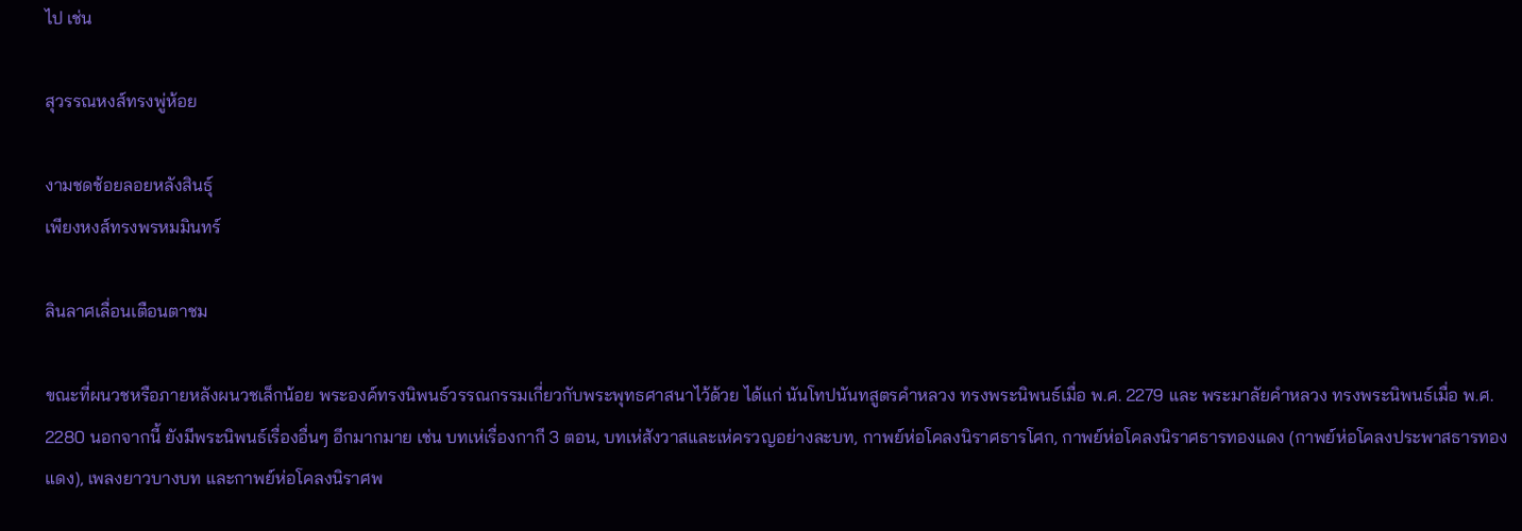ไป เช่น

สุวรรณหงส์ทรงพู่ห้อย

งามชดช้อยลอยหลังสินธุ์
เพียงหงส์ทรงพรหมมินทร์

ลินลาศเลื่อนเตือนตาชม

ขณะที่ผนวชหรือภายหลังผนวชเล็กน้อย พระองค์ทรงนิพนธ์วรรณกรรมเกี่ยวกับพระพุทธศาสนาไว้ด้วย ได้แก่ นันโทปนันทสูตรคำหลวง ทรงพระนิพนธ์เมื่อ พ.ศ. 2279 และ พระมาลัยคำหลวง ทรงพระนิพนธ์เมื่อ พ.ศ. 2280 นอกจากนี้ ยังมีพระนิพนธ์เรื่องอื่นๆ อีกมากมาย เช่น บทเห่เรื่องกากี 3 ตอน, บทเห่สังวาสและเห่ครวญอย่างละบท, กาพย์ห่อโคลงนิราศธารโศก, กาพย์ห่อโคลงนิราศธารทองแดง (กาพย์ห่อโคลงประพาสธารทองแดง), เพลงยาวบางบท และกาพย์ห่อโคลงนิราศพ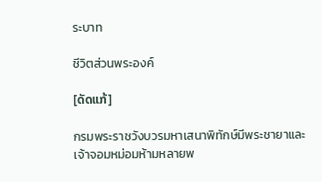ระบาท

ชีวิตส่วนพระองค์

[ດັດແກ້]

กรมพระราชวังบวรมหาเสนาพิทักษ์มีพระชายาและเจ้าจอมหม่อมห้ามหลายพ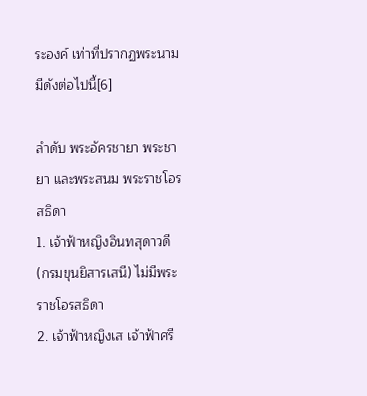ระองค์ เท่าที่ปรากฏพระนามมีดังต่อไปนี้[6]

ลำดับ พระอัครชายา พระชายา และพระสนม พระราชโอรสธิดา
1. เจ้าฟ้าหญิงอินทสุดาวดี (กรมขุนยิสารเสนี) ไม่มีพระราชโอรสธิดา
2. เจ้าฟ้าหญิงเส เจ้าฟ้าศรี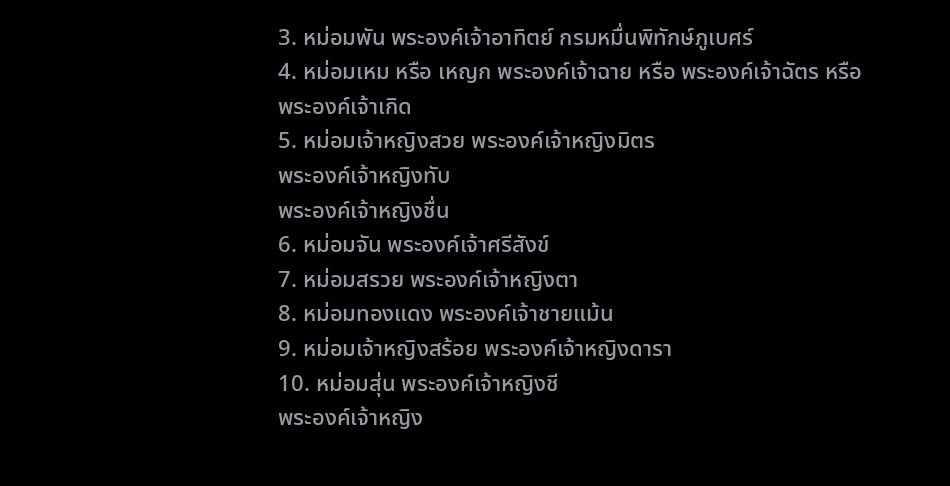3. หม่อมพัน พระองค์เจ้าอาทิตย์ กรมหมื่นพิทักษ์ภูเบศร์
4. หม่อมเหม หรือ เหญก พระองค์เจ้าฉาย หรือ พระองค์เจ้าฉัตร หรือ พระองค์เจ้าเกิด
5. หม่อมเจ้าหญิงสวย พระองค์เจ้าหญิงมิตร
พระองค์เจ้าหญิงทับ
พระองค์เจ้าหญิงชื่น
6. หม่อมจัน พระองค์เจ้าศรีสังข์
7. หม่อมสรวย พระองค์เจ้าหญิงตา
8. หม่อมทองแดง พระองค์เจ้าชายแม้น
9. หม่อมเจ้าหญิงสร้อย พระองค์เจ้าหญิงดารา
10. หม่อมสุ่น พระองค์เจ้าหญิงชี
พระองค์เจ้าหญิง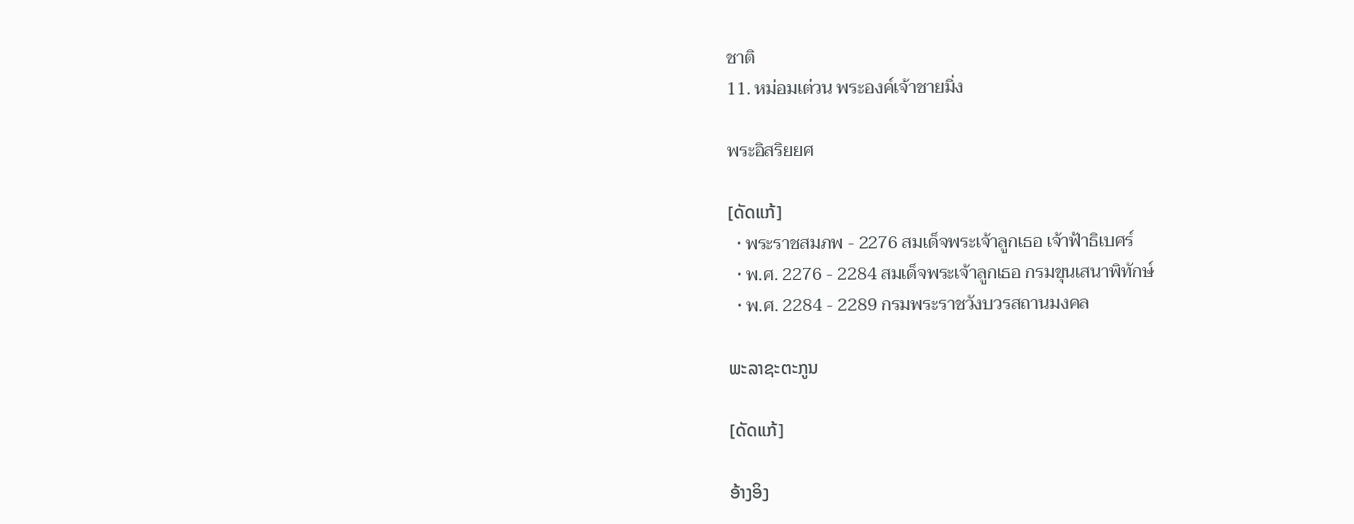ชาติ
11. หม่อมเต่วน พระองค์เจ้าชายมิ่ง

พระอิสริยยศ

[ດັດແກ້]
  • พระราชสมภพ - 2276 สมเด็จพระเจ้าลูกเธอ เจ้าฟ้าธิเบศร์
  • พ.ศ. 2276 - 2284 สมเด็จพระเจ้าลูกเธอ กรมขุนเสนาพิทักษ์
  • พ.ศ. 2284 - 2289 กรมพระราชวังบวรสถานมงคล

ພະລາຊະຕະກູນ

[ດັດແກ້]

ອ້າງອິງ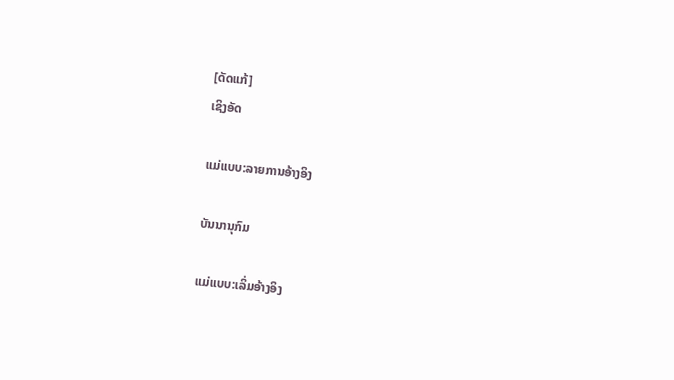[ດັດແກ້]
ເຊິງອັດ

ແມ່ແບບ:ລາຍການອ້າງອິງ

ບັນນານຸກົມ

ແມ່ແບບ:ເລິ່ມອ້າງອິງ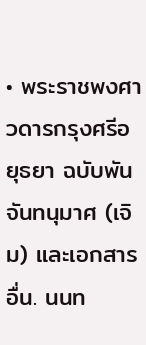• พระราชพงศาวดารกรุงศรีอยุธยา ฉบับพันจันทนุมาศ (เจิม) และเอกสารอื่น. นนท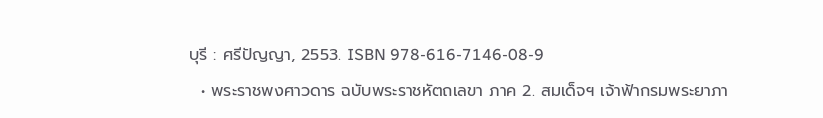บุรี : ศรีปัญญา, 2553. ISBN 978-616-7146-08-9
  • พระราชพงศาวดาร ฉบับพระราชหัตถเลขา ภาค 2. สมเด็จฯ เจ้าฟ้ากรมพระยาภา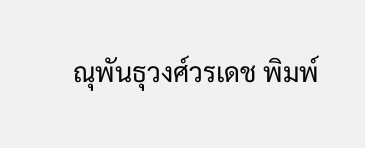ณุพันธุวงศ์วรเดช พิมพ์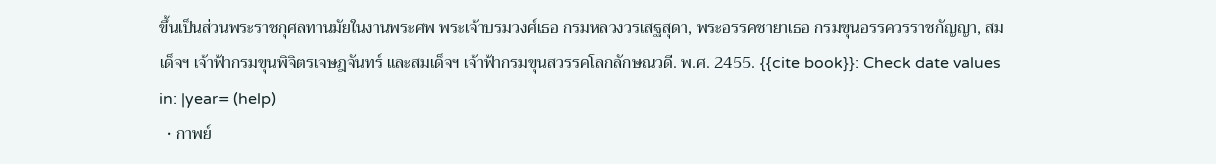ขึ้นเป็นส่วนพระราชกุศลทานมัยในงานพระศพ พระเจ้าบรมวงศ์เธอ กรมหลวงวรเสฐสุดา, พระอรรคชายาเธอ กรมขุนอรรควรราชกัญญา, สมเด็จฯ เจ้าฟ้ากรมขุนพิจิตรเจษฎจันทร์ และสมเด็จฯ เจ้าฟ้ากรมขุนสวรรคโลกลักษณวดี. พ.ศ. 2455. {{cite book}}: Check date values in: |year= (help)
  • กาพย์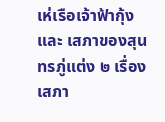เห่เรือเจ้าฟ้ากุ้ง และ เสภาของสุนทรภู่แต่ง ๒ เรื่อง เสภา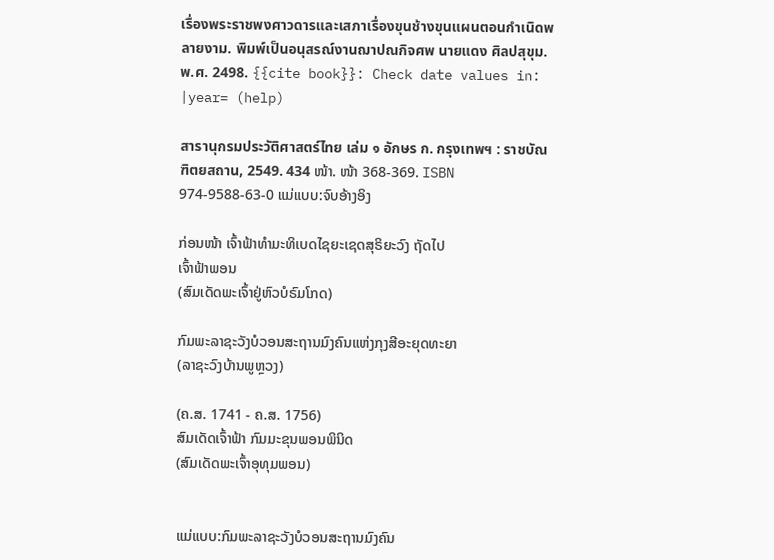เรื่องพระราชพงศาวดารและเสภาเรื่องขุนช้างขุนแผนตอนกำเนิดพลายงาม. พิมพ์เป็นอนุสรณ์งานฌาปณกิจศพ นายแดง ศิลปสุขุม. พ.ศ. 2498. {{cite book}}: Check date values in: |year= (help)

สารานุกรมประวัติศาสตร์ไทย เล่ม ๑ อักษร ก. กรุงเทพฯ : ราชบัณฑิตยสถาน, 2549. 434 ໜ້າ. ໜ້າ 368-369. ISBN 974-9588-63-0 ແມ່ແບບ:ຈົບອ້າງອິງ

ກ່ອນໜ້າ ເຈົ້າຟ້າທຳມະທິເບດໄຊຍະເຊດສຸຣິຍະວົງ ຖັດໄປ
ເຈົ້າຟ້າພອນ
(ສົມເດັດພະເຈົ້າຢູ່ຫົວບໍຣົມໂກດ)

ກົມພະລາຊະວັງບໍວອນສະຖານມົງຄົນແຫ່ງກຸງສີອະຍຸດທະຍາ
(ລາຊະວົງບ້ານພູຫຼວງ)

(ຄ.ສ. 1741 - ຄ.ສ. 1756)
ສົມເດັດເຈົ້າຟ້າ ກົມມະຂຸນພອນພິນິດ
(ສົມເດັດພະເຈົ້າອຸທຸມພອນ)


ແມ່ແບບ:ກົມພະລາຊະວັງບໍວອນສະຖານມົງຄົນ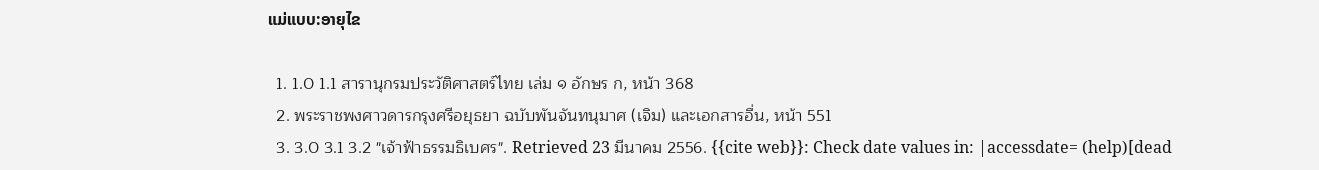ແມ່ແບບ:ອາຍຸໄຂ

  1. 1.0 1.1 สารานุกรมประวัติศาสตร์ไทย เล่ม ๑ อักษร ก, หน้า 368
  2. พระราชพงศาวดารกรุงศรีอยุธยา ฉบับพันจันทนุมาศ (เจิม) และเอกสารอื่น, หน้า 551
  3. 3.0 3.1 3.2 "เจ้าฟ้าธรรมธิเบศร". Retrieved 23 มีนาคม 2556. {{cite web}}: Check date values in: |accessdate= (help)[dead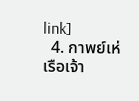link]
  4. กาพย์เห่เรือเจ้า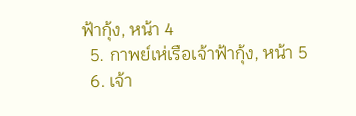ฟ้ากุ้ง, หน้า 4
  5. กาพย์เห่เรือเจ้าฟ้ากุ้ง, หน้า 5
  6. เจ้า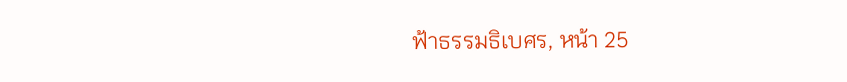ฟ้าธรรมธิเบศร, หน้า 25